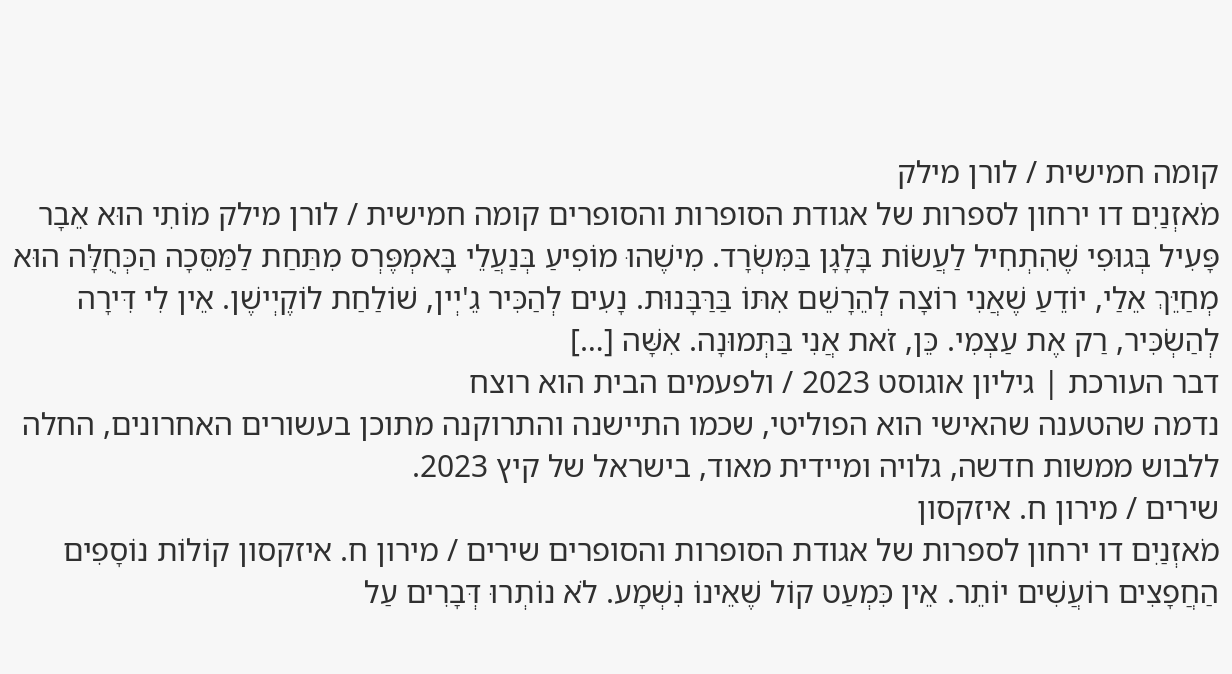קומה חמישית / לורן מילק
מֹאזְנַיִם דו ירחון לספרות של אגודת הסופרות והסופרים קומה חמישית / לורן מילק מוֹתִי הוּא אֵבָר פָּעִיל בְּגוּפִי שֶׁהִתְחִיל לַעֲשׂוֹת בָּלָגָן בַּמִּשְׂרָד. מִישֶׁהוּ מוֹפִיעַ בְּנַעֲלֵי בָּאמְפֶּרְס מִתַּחַת לַמַּסֵּכָה הַכְּחֻלָּה הוּא מְחַיֵּךְ אֵלַי, יוֹדֵעַ שֶׁאֲנִי רוֹצָה לְהֵרָשֵׁם אִתּוֹ בַּרַּבָּנוּת. נָעִים לְהַכִּיר גֵ'יְין, שׁוֹלַחַת לוֹקֶיְישֶׁן. אֵין לִי דִּירָה לְהַשְׂכִּיר, רַק אֶת עַצְמִי. כֵּן, זֹאת אֲנִי בַּתְּמוּנָה. אִשָּׁה […]
דבר העורכת | גיליון אוגוסט 2023 / ולפעמים הבית הוא רוצח
נדמה שהטענה שהאישי הוא הפוליטי, שכמו התיישנה והתרוקנה מתוכן בעשורים האחרונים, החלה ללבוש ממשות חדשה, גלויה ומיידית מאוד, בישראל של קיץ 2023.
שירים / מירון ח. איזקסון
מֹאזְנַיִם דו ירחון לספרות של אגודת הסופרות והסופרים שירים / מירון ח. איזקסון קוֹלוֹת נוֹסָפִים הַחֲפָצִים רוֹעֲשִׁים יוֹתֵר. אֵין כִּמְעַט קוֹל שֶׁאֵינוֹ נִשְׁמָע. לֹא נוֹתְרוּ דְּבָרִים עַל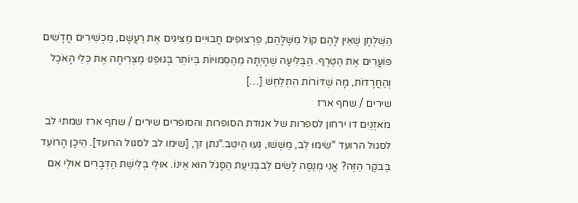הַשֻּׁלְחָן שֶׁאֵין לָהֶם קוֹל מִשֶּׁלָּהֶם, פַּרְצוּפִים חֲבוּיִים מַצִּיגִים אֶת רַעֲשָׁם, מַכְשִׁירִים חֲדָשִׁים פּוֹעֲרִים אֶת הַטֶּרֶף. הַבְּלִיעָה שֶׁהָיְתָה מֵהַסְּמוּיוֹת בְּיוֹתֵר בְּגוּפֵנוּ מַצְרִיחָה אֶת כְּלֵי הָאֹכֶל וְהַחֲרָדוֹת, מָה שֶׁדּוֹרוֹת הִתְלַחֵשׁ […]
שירים / שחף ארז
מֹאזְנַיִם דו ירחון לספרות של אגודת הסופרות והסופרים שירים / שחף ארז שמתי לב לסגול הרועד "שִׂימוּ לֵב, מַשְּׁשׁוּ, גְּעוּ הֵיטֵב."נתן זך, [שימו לב לסגול הרועד]. הֵיכָן הָרוֹעֵד בַּבֹּקֶר הַזֶּה? אֲנִי מְנַסֶּה לָשִׂים לֵבבְּנִיעַת הַסָּגֹל הוּא אֵינוֹ. אוּלַי בְּלִישַׁת הַדְּבָרִים אוּלַי אִם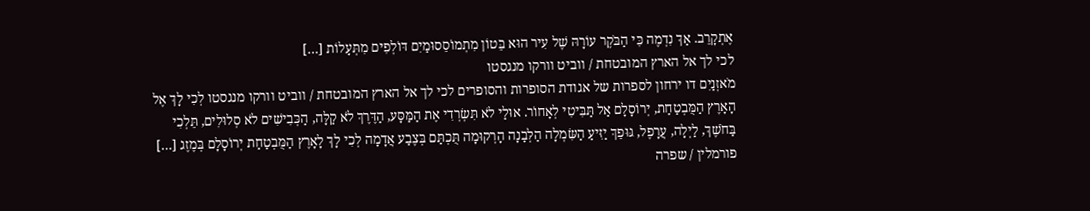אֶתְקָרֵב. אַךְ נִדְמֶה כִּי הַבֹּקֶר עוֹרָהּ שֶׁל עִיר הוּא בֵּטוֹן מִתְמוֹסֵסוּמַיִם דּוֹלְפִים מִתְּעָלוֹת […]
לכי לך אל הארץ המובטחת / ווביט וורקו מנגסטו
מֹאזְנַיִם דו ירחון לספרות של אגודת הסופרות והסופרים לכי לך אל הארץ המובטחת / ווביט וורקו מנגסטו לְכִי לָךְ אֶל הָאָרֶץ הַמֻּבְטַחַת, יְרוֹסָלָם אַל תַּבִּיטִי לְאָחוֹר. אוּלַי לֹא תִּשְׂרְדִי אֶת הַמַּסָּע, הַדֶּרֶךְ לֹא קַלָּה, הַכְּבִישִׁים לֹא סְלוּלִים, תֵּלְכִי בַּחֹשֶׁךְ, לַיְלָה, עֲרָפֶל, גּוּפֵךְ יַזִּיעַ הַשִּׂמְלָה הַלְּבָנָה הָרְקוּמָה תֻּכְתַּם בְּצֶבַע אֲדָמָה לְכִי לָךְ לָאָרֶץ הַמֻּבְטַחַת יְרוֹסָלָם בְּמֶזֶג […]
פורמלין / שפרה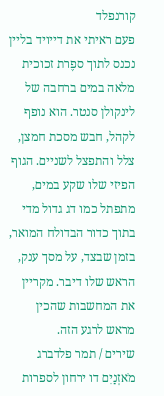קורנפלד
פעם ראיתי את דייויד בליין נכנס לתוך ספֶרת זכוכית מלאה במים ברחבה של לינקולן סנטר. הוא נופף לקהל, חבש מסכת חמצן, צלל והתפצל לשניים. הגוף הפיזי שלו שקע במים, מתפתל כמו דג גדול מדי בתוך כדור הבדולח המואר, בזמן שבצד, על מסך ענק, הראש שלו דיבר. מקריין את המחשבות שהכין מראש לרגע הזה.
שירים / תמר פלדברג
מֹאזְנַיִם דו ירחון לספרות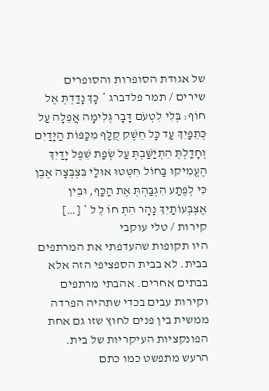של אגודת הסופרות והסופרים שירים / תמר פלדברג * כָּךְ נָדַדְתְּ אֶל חוֹף: בְּלִי לִטְעֹם דָּבָר גְּלִימָה אֲפֵלָה עַל כְּתֵפַיִךְ עַד כָּל חֵשֶׁק קֻלַּף מִכַּפּוֹת הַיָּדַיִם וְחָדַלְתְּ הִתְיַשַּׁבְתְּ עַל שְׂפַת שֵׁפֶל יָדַיִךְ הֶעֱמִיקוּ בַּחוֹל חִטְּטוּ אוּלַי בִּצְבְּצָה אֶבֶן כִּי לְפֶתַע הִגְבַּהְתְּ אֶת הַכַּף, וּבֵין אֶצְבְּעוֹתַיִךְ נָהָר הִתְ חוֹ לֵ ל * […]
קירות / טלי עוקבי
היו תקופות שהעדפתי את המרתפים בבית. לא בבית הספציפי הזה אלא בבתים אחרים. אהבתי מרתפים וקירות עבים בכדי שתהיה הפרדה ממשית בין פנים לחוץ שזו גם אחת הפונקציות העיקריות של בית.
הרעש מתפשט כמו כתם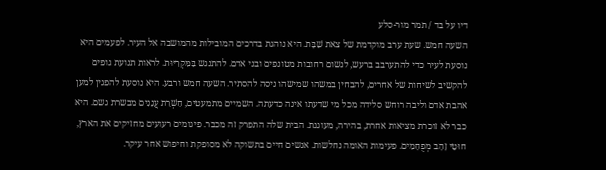דיו על בד / תמר מור-סלע
השעה חמש. שעת ערב מוקדמת של צאת שַׁבָּת. היא נוהגת בדרכים המובילות מהמושבה אל העיר. לפעמים היא נוסעת לעיר כדי להתערבב ברעש, לנשום רחובות מטונפים ובני אדם. להתנגש בַּמִּקְרִיּוּת. לראות תנועת גופים להקשיב לשיחות של אחרים, להבחין במשהו שמישהו ניסה להסתיר. השעה חמש ורבע. היא נוסעת להפגין למען אהבת אדם וליבה רוחש סלידה מכל מי שדעתו אינה כדעתה. השמיים מתמעטים, חַשְׁרַת עֲנָנִים מבשרת גשם. היא כבר לא זוכרת מציאות אחרת, בהירה, מעוגנת. הבית שלה התפרק זה מכבר. פיגומים רעועים מחזיקים את הארץ, חוּטֵי זָהָב מְפֻחָמִים. פעימות האומה נחלשות. אנשים חיים בתשוקה לא מסופקת וחיפוש אחר עיקר.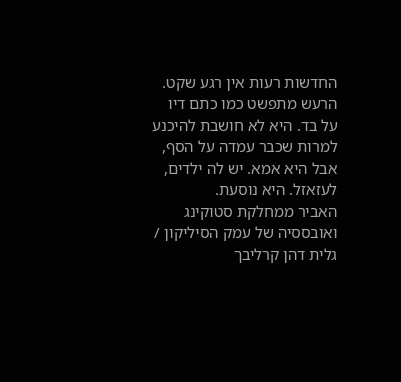החדשות רעות אין רגע שקט. הרעש מתפשט כמו כתם דיו על בד. היא לא חושבת להיכנע למרות שכבר עמדה על הסף, אבל היא אמא. יש לה ילדים, לעזאזל. היא נוסעת.
האביר ממחלקת סטוקינג ואובססיה של עמק הסיליקון / גלית דהן קרליבך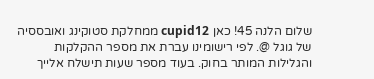שלום הלנה 45! כאן cupid12 ממחלקת סטוקינג ואובססיה של גוגל @. לפי רישומינו עברת את מספר ההקלקות והגלילות המותר בחוק. בעוד מספר שעות תישלח אלייך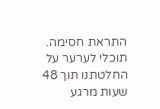התראת חסימה. תוכלי לערער על החלטתנו תוך 48 שעות מרגע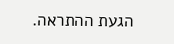הגעת ההתראה.